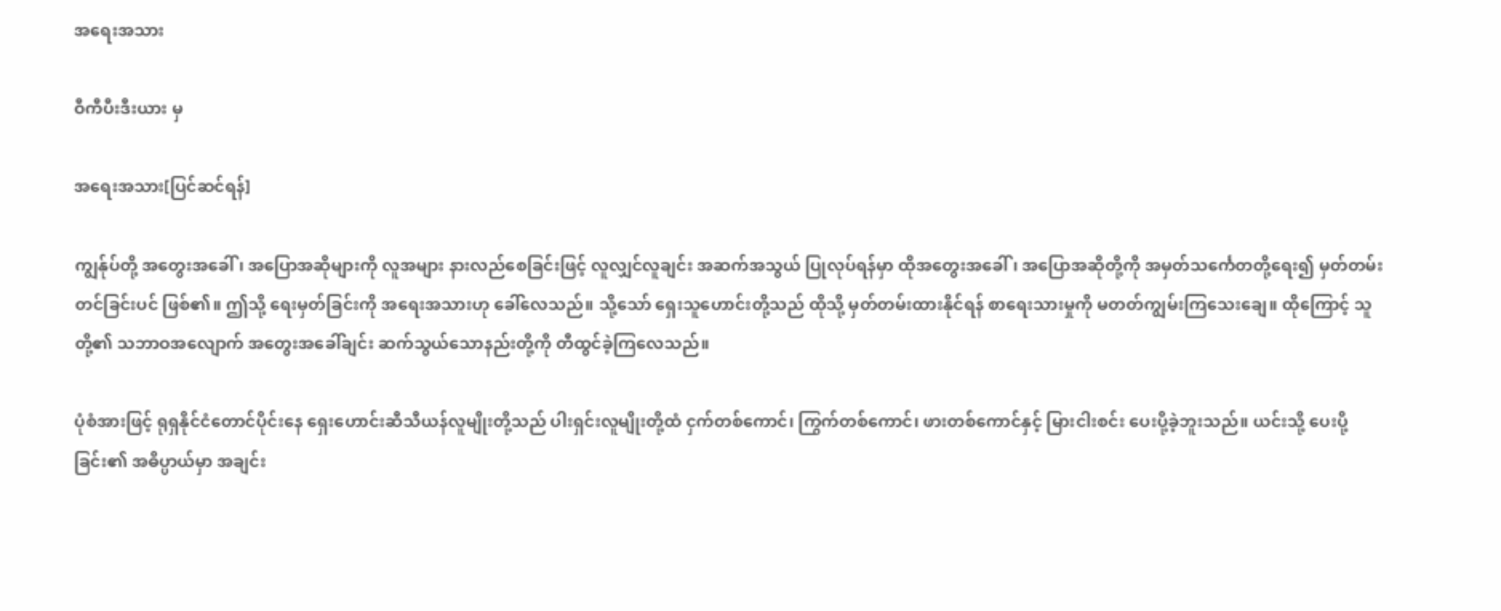အရေးအသား

ဝီကီပီးဒီးယား မှ

အရေးအသား[ပြင်ဆင်ရန်]

ကျွန်ုပ်တို့ အတွေးအခေါ်၊ အပြောအဆိုများကို လူအများ နားလည်စေခြင်းဖြင့် လူလျှင်လူချင်း အဆက်အသွယ် ပြုလုပ်ရန်မှာ ထိုအတွေးအခေါ်၊ အပြောအဆိုတို့ကို အမှတ်သင်္ကေတတို့ရေး၍ မှတ်တမ်းတင်ခြင်းပင် ဖြစ်၏။ ဤသို့ ရေးမှတ်ခြင်းကို အရေးအသားဟု ခေါ်လေသည်။ သို့သော် ရှေးသူဟောင်းတို့သည် ထိုသို့ မှတ်တမ်းထားနိုင်ရန် စာရေးသားမှုကို မတတ်ကျွမ်းကြသေးချေ။ ထိုကြောင့် သူတို့၏ သဘာဝအလျောက် အတွေးအခေါ်ချင်း ဆက်သွယ်သောနည်းတို့ကို တီထွင်ခဲ့ကြလေသည်။

ပုံစံအားဖြင့် ရုရှနိုင်ငံတောင်ပိုင်းနေ ရှေးဟောင်းဆီသီယန်လူမျိုးတို့သည် ပါးရှင်းလူမျိုးတို့ထံ ငှက်တစ်ကောင်၊ ကြွက်တစ်ကောင်၊ ဖားတစ်ကောင်နှင့် မြားငါးစင်း ပေးပို့ခဲ့ဘူးသည်။ ယင်းသို့ ပေးပို့ခြင်း၏ အဓိပ္ပာယ်မှာ အချင်း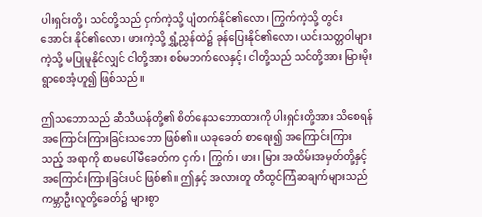ပါးရှင်းတို့၊ သင်တို့သည် ငှက်ကဲ့သို့ ပျံတက်နိုင်၏လော၊ ကြွက်ကဲ့သို့ တွင်းအောင်း နိုင်၏လော၊ ဖားကဲ့သို့ ရွှံ့ညွှန်ထဲ၌ ခုန်ပြေးနိုင်၏လော၊ ယင်းသတ္တဝါများကဲ့သို့ မပြုမူနိုင်လျှင် ငါတို့အား စစ်မဘက်လေနှင့်၊ ငါတို့သည် သင်တို့အား မြားမိုးရွာစေအံ့ဟူ၍ ဖြစ်သည်။

ဤသဘောသည် ဆီသီယန်တို့၏ စိတ်နေသဘောထားကို ပါးရှင်းတို့အား သိစေရန် အကြောင်းကြားခြင်းသဘော ဖြစ်၏။ ယခုခေတ် စာရေး၍ အကြောင်းကြားသည့် အရာကို စာမပေါ်မီခေတ်က ငှက်၊ ကြွက်၊ ဖား၊ မြား အထိမ်းအမှတ်တို့နှင့် အကြောင်းကြားခြင်းပင် ဖြစ်၏။ ဤနှင့် အလားတူ တီထွင်ကြံဆချက်များသည် ကမ္ဘာဦးလူတို့ခေတ်၌ များစွာ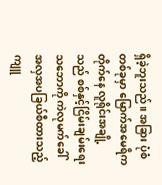ရှိခဲ့ဘူးသည်။ အခြား ပုံစံတစ်ခုမှာ မြောက်အမေရိကတိုက်နေ လူရိုင်းအချို့သည် စစ်နှင့်ငြိမ်းချမ်းရေး သဘောကို ကဲလုမက်ခေါ် အလှအပခြယ်စီထားသည့် ကျူ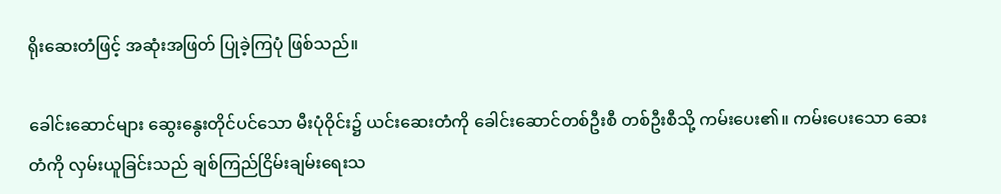ရိုးဆေးတံဖြင့် အဆုံးအဖြတ် ပြုခဲ့ကြပုံ ဖြစ်သည်။

ခေါင်းဆောင်များ ဆွေးနွေးတိုင်ပင်သော မီးပုံဝိုင်း၌ ယင်းဆေးတံကို ခေါင်းဆောင်တစ်ဦးစီ တစ်ဦးစီသို့ ကမ်းပေး၏။ ကမ်းပေးသော ဆေးတံကို လှမ်းယူခြင်းသည် ချစ်ကြည်ငြိမ်းချမ်းရေးသ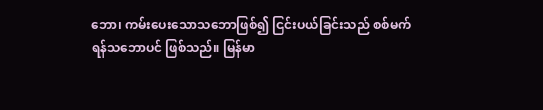ဘော၊ ကမ်းပေးသောသဘောဖြစ်၍ ငြင်းပယ်ခြင်းသည် စစ်မက်ရန်သဘောပင် ဖြစ်သည်။ မြန်မာ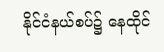နိုင်ငံနယ်စပ်၌ နေထိုင်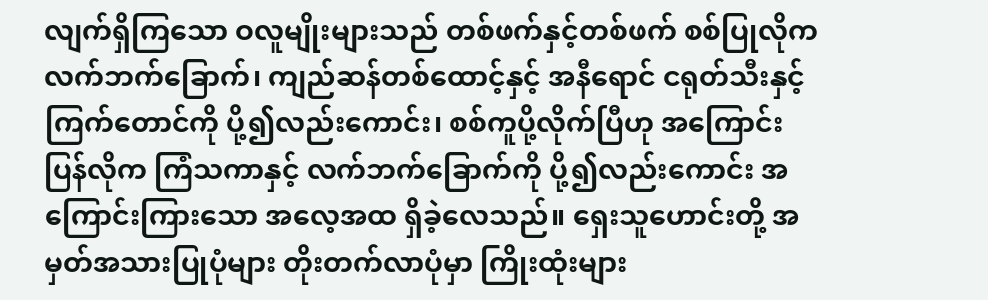လျက်ရှိကြသော ဝလူမျိုးများသည် တစ်ဖက်နှင့်တစ်ဖက် စစ်ပြုလိုက လက်ဘက်ခြောက်၊ ကျည်ဆန်တစ်ထောင့်နှင့် အနီရောင် ငရုတ်သီးနှင့် ကြက်တောင်ကို ပို့၍လည်းကောင်း၊ စစ်ကူပို့လိုက်ပြီဟု အကြောင်းပြန်လိုက ကြံသကာနှင့် လက်ဘက်ခြောက်ကို ပို့၍လည်းကောင်း အကြောင်းကြားသော အလေ့အထ ရှိခဲ့လေသည်။ ရှေးသူဟောင်းတို့ အမှတ်အသားပြုပုံများ တိုးတက်လာပုံမှာ ကြိုးထုံးများ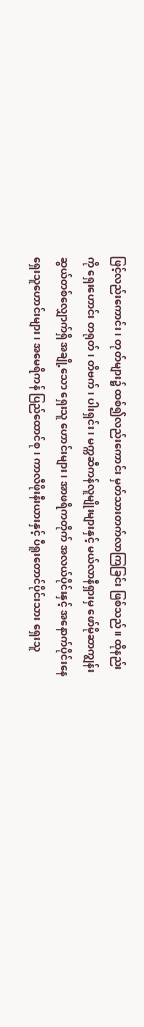ဖြင့်လည်းကောင်း၊ တုတ်များ၌ ထစ်၍လည်းကောင်း မှတ်သားတက်လာကြခြင်း ဖြစ်သည်။ ထိုနည်းကို ရှေးဟောင်း တရုတ်၊ တိဗက်၊ ပါးရှင်း၊ မက္ကဆီကန်လူမျိုးများနှင့် မယ်လာနီရှားမှ ဖော်မိုဆာကျွန်းဆွယ်တစ်လျှောက်ရှိ အချို့သော ရှေးသူ ဟောင်းများ၊ အာဖရိကတိုက် အလယ်ပိုင်းနှင့် အနောက်ပိုင်းနေ ရှေးသူဟောင်းများ၊ အမေရိကန် ပြည်ထောင်စု၊ ကာလီဖိုးနီးယားနှင့် ပီရူးတောင်ပိုင်းသား ရှေးသူ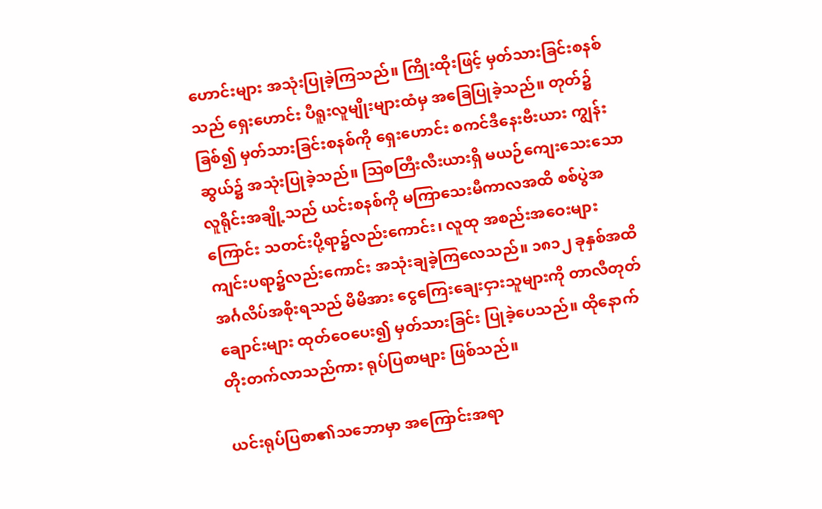ဟောင်းများ အသုံးပြုခဲ့ကြသည်။ ကြိုးထိုးဖြင့် မှတ်သားခြင်းစနစ်သည် ရှေးဟောင်း ပီရူးလူမျိုးများထံမှ အခြေပြုခဲ့သည်။ တုတ်၌ခြစ်၍ မှတ်သားခြင်းစနစ်ကို ရှေးဟောင်း စကင်ဒီနေးဗီးယား ကျွန်းဆွယ်၌ အသုံးပြုခဲ့သည်။ ဩစတြီးလီးယားရှိ မယဉ်ကျေးသေးသော လူရိုင်းအချို့သည် ယင်းစနစ်ကို မကြာသေးမီကာလအထိ စစ်ပွဲအကြောင်း သတင်းပို့ရာ၌လည်းကောင်း၊ လူထု အစည်းအဝေးများ ကျင်းပရာ၌လည်းကောင်း အသုံးချခဲ့ကြလေသည်။ ၁၈၁၂ ခုနှစ်အထိ အင်္ဂလိပ်အစိုးရသည် မိမိအား ငွေကြေးချေးငှားသူများကို တာလီတုတ်ချောင်းများ ထုတ်ဝေပေး၍ မှတ်သားခြင်း ပြုခဲ့ပေသည်။ ထိုနောက် တိုးတက်လာသည်ကား ရုပ်ပြစာများ ဖြစ်သည်။

ယင်းရုပ်ပြစာ၏သဘောမှာ အကြောင်းအရာ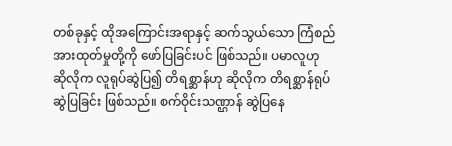တစ်ခုနှင့် ထိုအကြောင်းအရာနှင့် ဆက်သွယ်သော ကြံစည်အားထုတ်မှုတို့ကို ဖော်ပြခြင်းပင် ဖြစ်သည်။ ပမာလူဟု ဆိုလိုက လူရုပ်ဆွဲပြ၍ တိရစ္ဆာန်ဟု ဆိုလိုက တိရစ္ဆာန်ရုပ် ဆွဲပြခြင်း ဖြစ်သည်။ စက်ဝိုင်းသဏ္ဌာန် ဆွဲပြနေ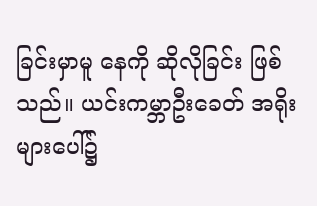ခြင်းမှာမူ နေကို ဆိုလိုခြင်း ဖြစ် သည်။ ယင်းကမ္ဘာဦးခေတ် အရိုးများပေါ်၌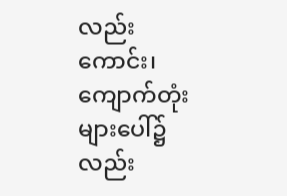လည်းကောင်း၊ ကျောက်တုံးများပေါ်၌လည်း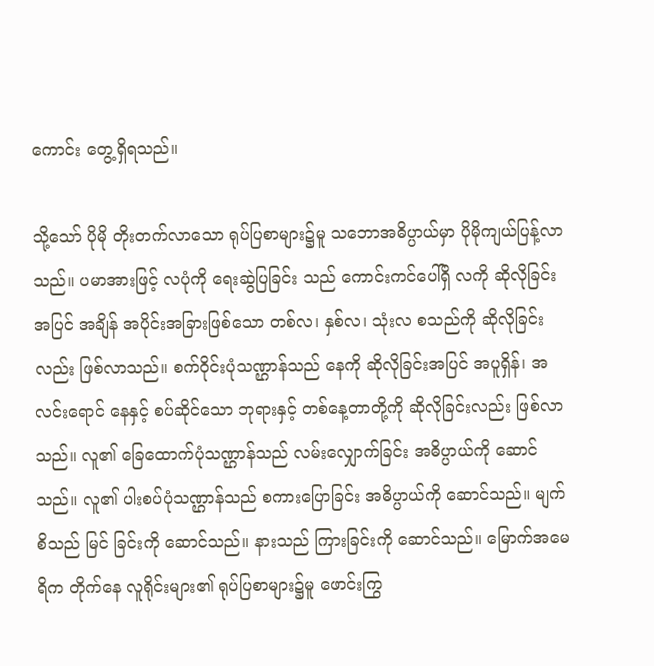ကောင်း တွေ့ရှိရသည်။

သို့သော် ပိုမို တိုးတက်လာသော ရုပ်ပြစာများ၌မူ သဘောအဓိပ္ပာယ်မှာ ပိုမိုကျယ်ပြန့်လာသည်။ ပမာအားဖြင့် လပုံကို ရေးဆွဲပြခြင်း သည် ကောင်းကင်ပေါ်ရှိ လကို ဆိုလိုခြင်းအပြင် အချိန် အပိုင်းအခြားဖြစ်သော တစ်လ၊ နှစ်လ၊ သုံးလ စသည်ကို ဆိုလိုခြင်းလည်း ဖြစ်လာသည်။ စက်ဝိုင်းပုံသဏ္ဌာန်သည် နေကို ဆိုလိုခြင်းအပြင် အပူရှိန်၊ အလင်းရောင် နေနှင့် စပ်ဆိုင်သော ဘုရားနှင့် တစ်နေ့တာတို့ကို ဆိုလိုခြင်းလည်း ဖြစ်လာသည်။ လူ၏ ခြေထောက်ပုံသဏ္ဌာန်သည် လမ်းလျှောက်ခြင်း အဓိပ္ပာယ်ကို ဆောင်သည်။ လူ၏ ပါးစပ်ပုံသဏ္ဌာန်သည် စကားပြောခြင်း အဓိပ္ပာယ်ကို ဆောင်သည်။ မျက်စိသည် မြင် ခြင်းကို ဆောင်သည်။ နားသည် ကြားခြင်းကို ဆောင်သည်။ မြောက်အမေရိက တိုက်နေ လူရိုင်းများ၏ ရုပ်ပြစာများ၌မူ ဖောင်းကြွ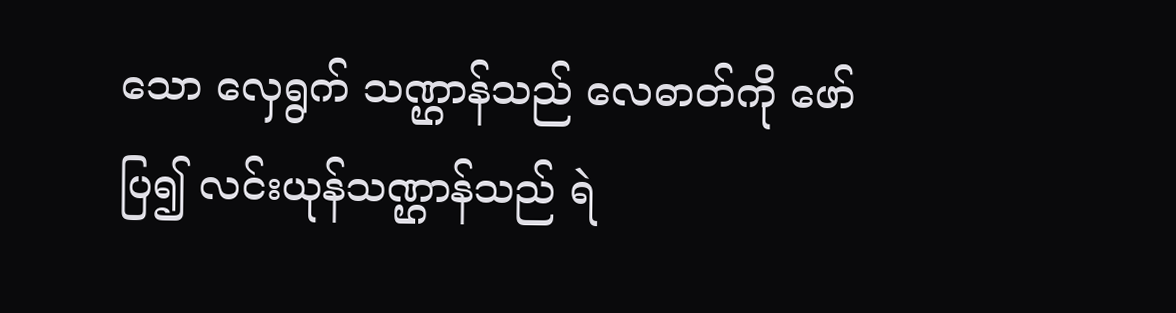သော လှေရွက် သဏ္ဌာန်သည် လေဓာတ်ကို ဖော်ပြ၍ လင်းယုန်သဏ္ဌာန်သည် ရဲ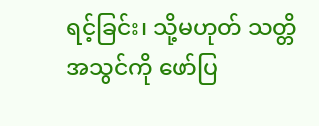ရင့်ခြင်း၊ သို့မဟုတ် သတ္တိအသွင်ကို ဖော်ပြ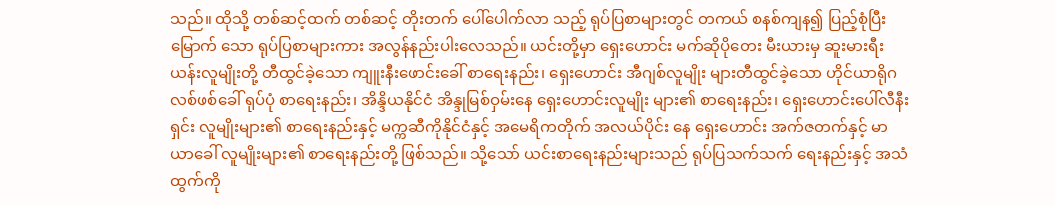သည်။ ထိုသို့ တစ်ဆင့်ထက် တစ်ဆင့် တိုးတက် ပေါ်ပေါက်လာ သည့် ရုပ်ပြစာများတွင် တကယ် စနစ်ကျန၍ ပြည့်စုံပြီးမြောက် သော ရုပ်ပြစာများကား အလွန်နည်းပါးလေသည်။ ယင်းတို့မှာ ရှေးဟောင်း မက်ဆိုပိုတေး မီးယားမှ ဆူးမားရီးယန်းလူမျိုးတို့ တီထွင်ခဲ့သော ကျူးနီးဖောင်းခေါ် စာရေးနည်း၊ ရှေးဟောင်း အီဂျစ်လူမျိုး များတီထွင်ခဲ့သော ဟိုင်ယာရိုဂလစ်ဖစ်ခေါ် ရုပ်ပုံ စာရေးနည်း၊ အိန္ဒိယနိုင်ငံ အိန္ဒုမြစ်ဝှမ်းနေ ရှေးဟောင်းလူမျိုး များ၏ စာရေးနည်း၊ ရှေးဟောင်းပေါ်လီနီးရှင်း လူမျိုးများ၏ စာရေးနည်းနှင့် မက္ကဆီကိုနိုင်ငံနှင့် အမေရိကတိုက် အလယ်ပိုင်း နေ ရှေးဟောင်း အက်ဇတက်နှင့် မာယာခေါ် လူမျိုးများ၏ စာရေးနည်းတို့ ဖြစ်သည်။ သို့သော် ယင်းစာရေးနည်းများသည် ရုပ်ပြသက်သက် ရေးနည်းနှင့် အသံထွက်ကို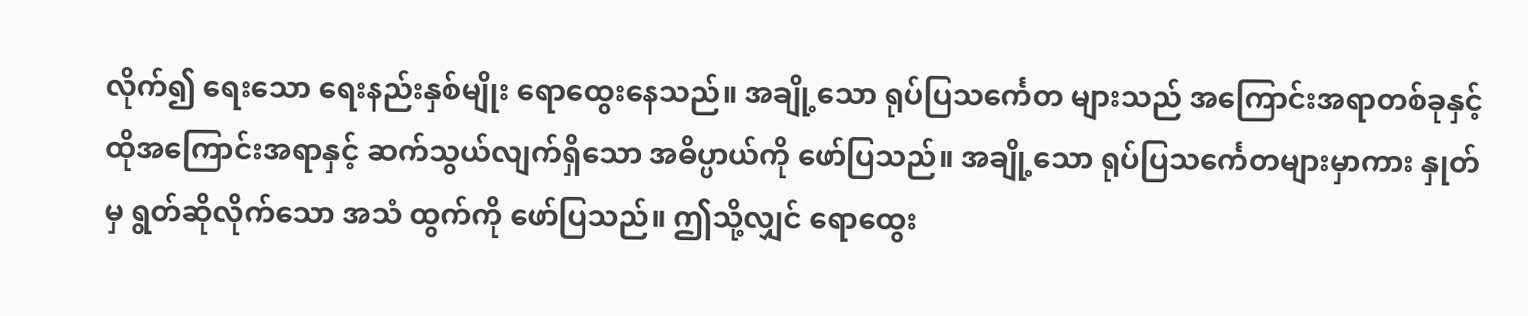လိုက်၍ ရေးသော ရေးနည်းနှစ်မျိုး ရောထွေးနေသည်။ အချို့သော ရုပ်ပြသင်္ကေတ များသည် အကြောင်းအရာတစ်ခုနှင့် ထိုအကြောင်းအရာနှင့် ဆက်သွယ်လျက်ရှိသော အဓိပ္ပာယ်ကို ဖော်ပြသည်။ အချို့သော ရုပ်ပြသင်္ကေတများမှာကား နှုတ်မှ ရွတ်ဆိုလိုက်သော အသံ ထွက်ကို ဖော်ပြသည်။ ဤသို့လျှင် ရောထွေး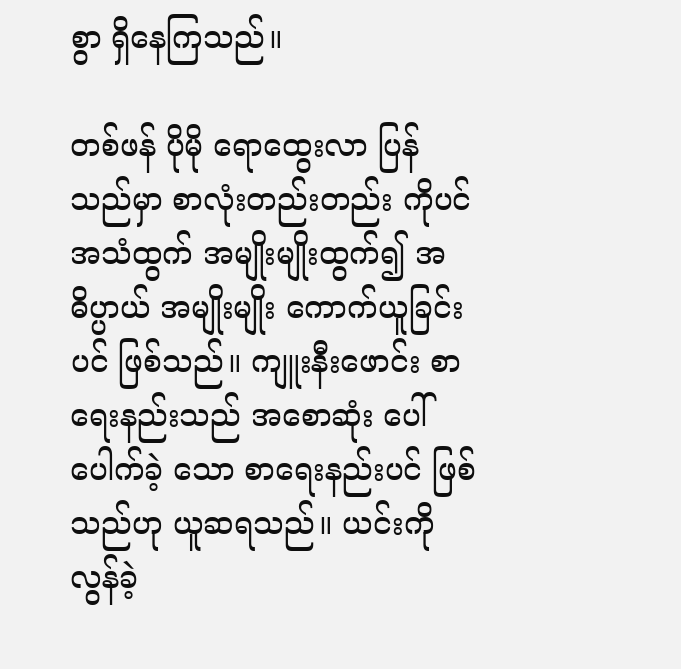စွာ ရှိနေကြသည်။

တစ်ဖန် ပိုမို ရောထွေးလာ ပြန်သည်မှာ စာလုံးတည်းတည်း ကိုပင် အသံထွက် အမျိုးမျိုးထွက်၍ အဓိပ္ပာယ် အမျိုးမျိုး ကောက်ယူခြင်းပင် ဖြစ်သည်။ ကျူးနီးဖောင်း စာရေးနည်းသည် အစောဆုံး ပေါ်ပေါက်ခဲ့ သော စာရေးနည်းပင် ဖြစ်သည်ဟု ယူဆရသည်။ ယင်းကို လွန်ခဲ့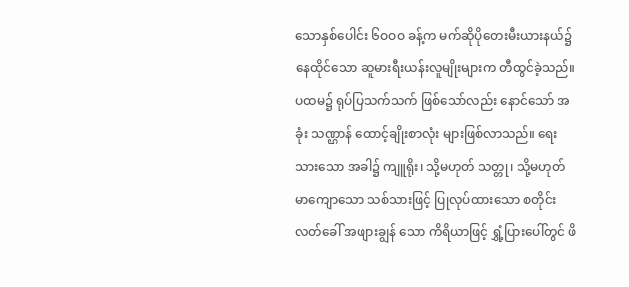သောနှစ်ပေါင်း ၆ဝဝဝ ခန့်က မက်ဆိုပိုတေးမီးယားနယ်၌ နေထိုင်သော ဆူမားရီးယန်းလူမျိုးများက တီထွင်ခဲ့သည်။ ပထမ၌ ရုပ်ပြသက်သက် ဖြစ်သော်လည်း နောင်သော် အခုံး သဏ္ဌာန် ထောင့်ချိုးစာလုံး များဖြစ်လာသည်။ ရေးသားသော အခါ၌ ကျူရိုး၊ သို့မဟုတ် သတ္တု၊ သို့မဟုတ် မာကျောသော သစ်သားဖြင့် ပြုလုပ်ထားသော စတိုင်းလတ်ခေါ် အဖျားချွန် သော ကိရိယာဖြင့် ရွှံ့ပြားပေါ်တွင် ဖိ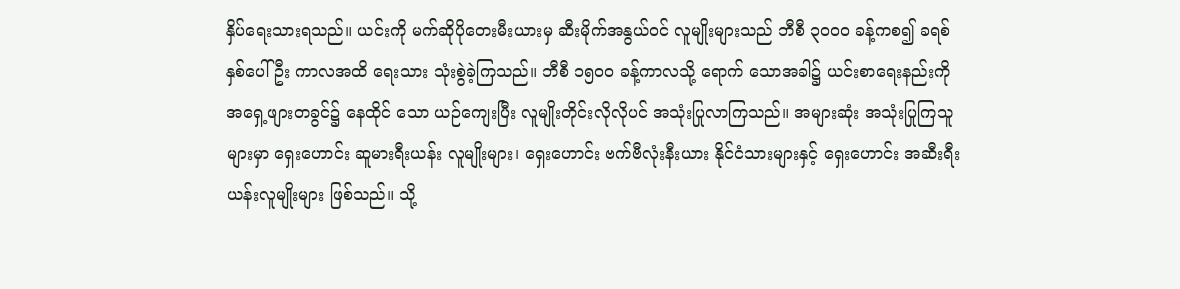နှိပ်ရေးသားရသည်။ ယင်းကို မက်ဆိုပိုတေးမီးယားမှ ဆီးမိုက်အနွယ်ဝင် လူမျိုးများသည် ဘီစီ ၃ဝဝဝ ခန့်ကစ၍ ခရစ်နှစ်ပေါ်ဦး ကာလအထိ ရေးသား သုံးစွဲခဲ့ကြသည်။ ဘီစီ ၁၅ဝဝ ခန့်ကာလသို့ ရောက် သောအခါ၌ ယင်းစာရေးနည်းကို အရှေ့ဖျားတခွင်၌ နေထိုင် သော ယဉ်ကျေးပြီး လူမျိုးတိုင်းလိုလိုပင် အသုံးပြုလာကြသည်။ အများဆုံး အသုံးပြုကြသူများမှာ ရှေးဟောင်း ဆူမားရီးယန်း လူမျိုးများ၊ ရှေးဟောင်း ဗက်ဗီလုံးနီးယား နိုင်ငံသားများနှင့် ရှေးဟောင်း အဆီးရီးယန်းလူမျိုးများ ဖြစ်သည်။ သို့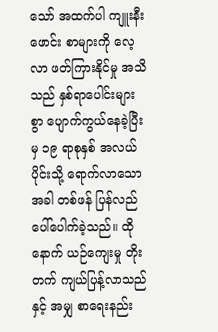သော် အထက်ပါ ကျူးနီးဖောင်း စာများကို လေ့လာ ဖတ်ကြားနိုင်မှု အသိသည် နှစ်ရာပေါင်းများစွာ ပျောက်ကွယ်နေခဲ့ပြီးမှ ၁၉ ရာစုနှစ် အလယ်ပိုင်းသို့ ရောက်လာသောအခါ တစ်ဖန် ပြန်လည် ပေါ်ပေါက်ခဲ့သည်။ ထိုနောက် ယဉ်ကျေးမှု တိုးတက် ကျယ်ပြန့်လာသည်နှင့် အမျှ စာရေးနည်း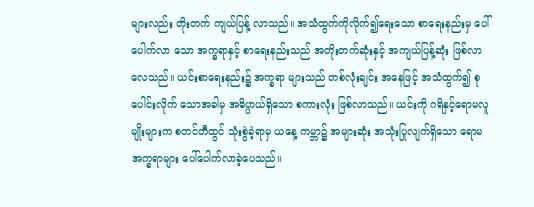များလည်း တိုးတက် ကျယ်ပြန့် လာသည်။ အသံထွက်ကိုလိုက်၍ရေးသော စာရေးနည်းမှ ပေါ်ပေါက်လာ သော အက္ခရာနှင့် စာရေးနည်းသည် အတိုးတက်ဆုံးနှင့် အကျယ်ပြန့်ဆုံး ဖြစ်လာလေသည်။ ယင်းစာရေးနည်း၌ အက္ခရာ များသည် တစ်လုံးချင်း အနေဖြင့် အသံထွက်၍ စုပေါင်းလိုက် သောအခါမှ အဓိပ္ပာယ်ရှိသော စကားလုံး ဖြစ်လာသည်။ ယင်းကို ဂရိနှင့်ရောမလူမျိုးများက စတင်တီထွင် သုံးစွဲခဲ့ရာမှ ယနေ့ ကမ္ဘာ၌ အများဆုံး အသုံးပြုလျက်ရှိသော ရောမ အက္ခရာများ ပေါ်ပေါက်လာခဲ့ပေသည်။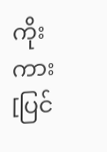ကိုးကား[ပြင်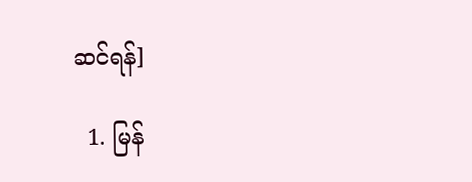ဆင်ရန်]

  1. မြန်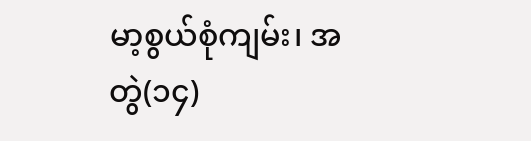မာ့စွယ်စုံကျမ်း၊ အတွဲ(၁၄)